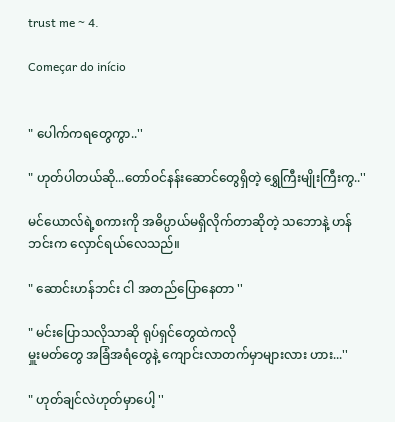trust me ~ 4.

Começar do início


" ပေါက်ကရတွေကွာ..''

" ဟုတ်ပါတယ်ဆို...တော်ဝင်နန်းဆောင်တွေရှိတဲ့ ရွှေကြီးမျိုးကြီးကွ..''

မင်ယောလ်ရဲ့စကားကို အဓိပ္ပာယ်မရှိလိုက်တာဆိုတဲ့ သဘောနဲ့ ဟန်ဘင်းက လှောင်ရယ်လေသည်။

" ဆောင်းဟန်ဘင်း ငါ အတည်ပြောနေတာ ''

" မင်းပြောသလိုသာဆို ရုပ်ရှင်တွေထဲကလို
မှူးမတ်တွေ အခြံအရံတွေနဲ့ ကျောင်းလာတက်မှာများလား ဟား...''

" ဟုတ်ချင်လဲဟုတ်မှာပေါ့ ''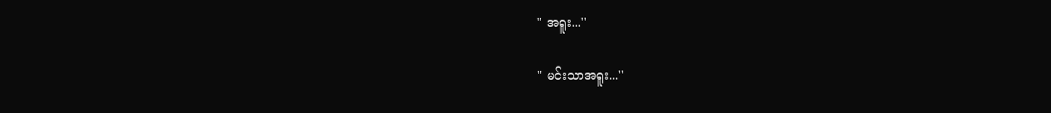" အရူး...''

" မင်းသာအရူး...''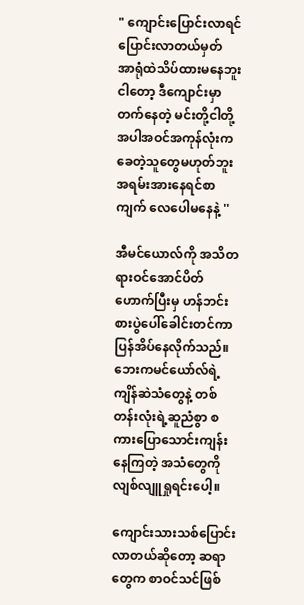" ကျောင်းပြောင်းလာရင် ပြောင်းလာတယ်မှတ် အာရုံထဲသိပ်ထားမနေဘူးငါတော့ ဒီကျောင်းမှာတက်နေတဲ့ မင်းတို့ငါတို့အပါအဝင်အကုန်လုံးက ခေတဲ့သူတွေမဟုတ်ဘူး အရမ်းအားနေရင်စာကျက် လေပေါမနေနဲ့ ''

အီမင်ယောလ်ကို အသိတရားဝင်အောင်ပိတ်ဟောက်ပြီးမှ ဟန်ဘင်းစားပွဲပေါ်ခေါင်းတင်ကာ ပြန်အိပ်နေလိုက်သည်။ ဘေးကမင်ယော်လ်ရဲ့ ကျိန်ဆဲသံတွေနဲ့ တစ်တန်းလုံးရဲ့ဆူညံစွာ စကားပြောသောင်းကျန်းနေကြတဲ့ အသံတွေကိုလျစ်လျူရှုရင်းပေါ့။

ကျောင်းသားသစ်ပြောင်းလာတယ်ဆိုတော့ ဆရာတွေက စာဝင်သင်ဖြစ်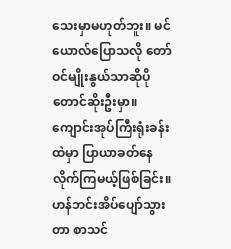သေးမှာမဟုတ်ဘူး။ မင်ယောလ်ပြောသလို တော်ဝင်မျိုးနွယ်သာဆိုပိုတောင်ဆိုးဦးမှာ။ ကျောင်းအုပ်ကြီးရုံးခန်းထဲမှာ ပြာယာခတ်နေလိုက်ကြမယ့်ဖြစ်ခြင်း။ ဟန်ဘင်းအိပ်ပျော်သွားတာ စာသင်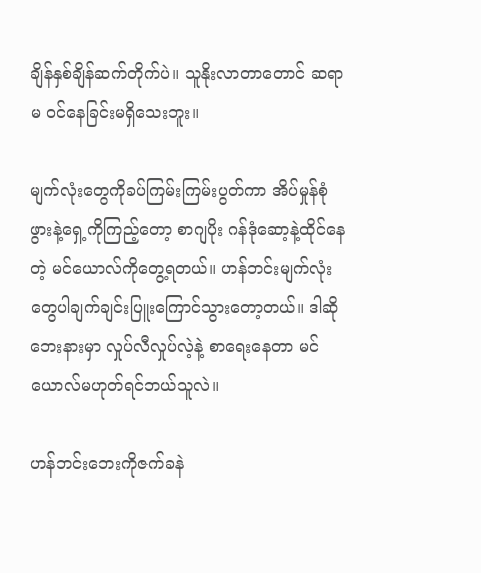ချိန်နှစ်ချိန်ဆက်တိုက်ပဲ။ သူနိုးလာတာတောင် ဆရာမ ဝင်နေခြင်းမရှိသေးဘူး။

မျက်လုံးတွေကိုခပ်ကြမ်းကြမ်းပွတ်ကာ အိပ်မှုန်စုံဖွားနဲ့ရှေ့ကိုကြည့်တော့ စာဂျပိုး ဂန်ဒုံဆော့နဲ့ထိုင်နေတဲ့ မင်ယောလ်ကိုတွေ့ရတယ်။ ဟန်ဘင်းမျက်လုံးတွေပါချက်ချင်းပြူးကြောင်သွားတော့တယ်။ ဒါဆိုဘေးနားမှာ လှုပ်လီလှုပ်လဲ့နဲ့ စာရေးနေတာ မင်ယောလ်မဟုတ်ရင်ဘယ်သူလဲ။

ဟန်ဘင်းဘေးကိုဇက်ခနဲ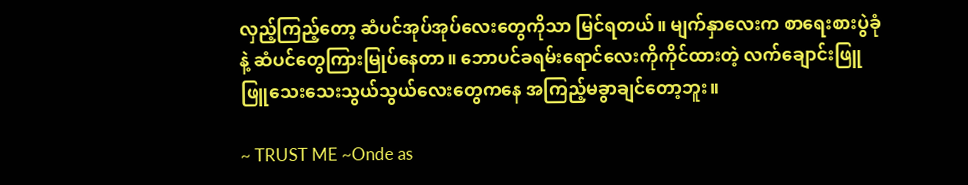လှည့်ကြည့်တော့ ဆံပင်အုပ်အုပ်လေးတွေကိုသာ မြင်ရတယ်။ မျက်နှာလေးက စာရေးစားပွဲခုံနဲ့ ဆံပင်တွေကြားမြုပ်နေတာ။ ဘောပင်ခရမ်းရောင်လေးကိုကိုင်ထားတဲ့ လက်ချောင်းဖြူဖြူသေးသေးသွယ်သွယ်လေးတွေကနေ အကြည့်မခွာချင်တော့ဘူး။

~ TRUST ME ~Onde as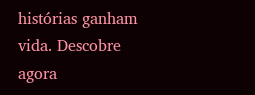histórias ganham vida. Descobre agora